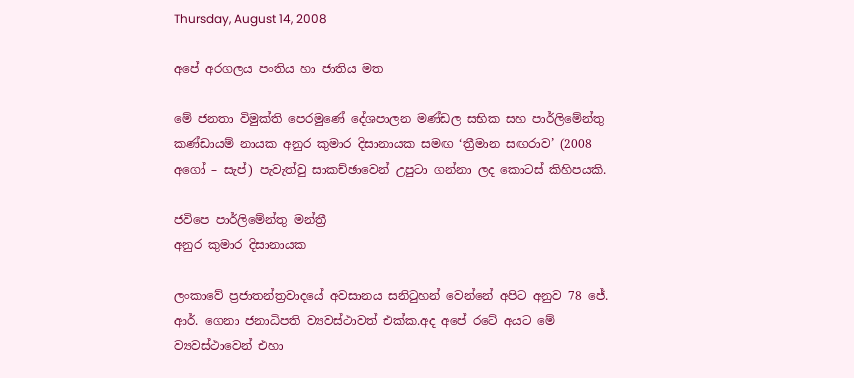Thursday, August 14, 2008

අපේ අරගලය පංතිය හා ජාතිය මත

මේ ජනතා විමුක්ති පෙරමුණේ දේශපාලන මණ්ඩල සභික සහ පාර්ලිමේන්තු කණ්ඩායම් නායක අනුර කුමාර දිසානායක සමඟ ‘ත්‍රීමාන සඟරාව’ (2008 අගෝ – සැප්) පැවැත්වු සාකච්ඡාවෙන් උපුටා ගන්නා ලද කොටස් කිහිපයකි.

ජවිපෙ පාර්ලිමේන්තු මන්ත්‍රී
අනුර කුමාර දිසානායක

ලංකාවේ ප්‍රජාතන්ත්‍රවාදයේ අවසානය සනිටුහන් වෙන්නේ අපිට අනුව 78 ජේ. ආර්. ගෙනා ජනාධිපති ව්‍යවස්ථාවත් එක්ක.අද අපේ රටේ අයට මේ ව්‍යවස්ථාවෙන් එහා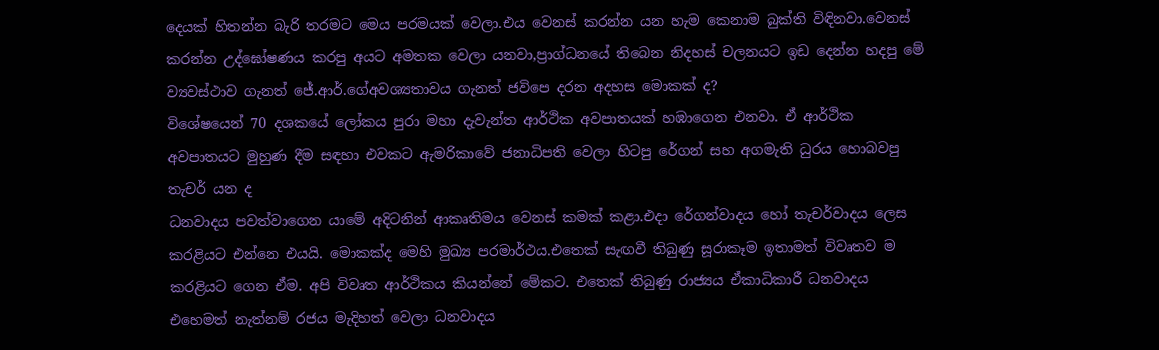දෙයක් හිතන්න බැරි තරමට මෙය පරමයක් වෙලා.එය වෙනස් කරන්න යන හැම කෙනාම බුක්ති විඳිනවා.වෙනස් කරන්න උද්ඝෝෂණය කරපු අයට අමතක වෙලා යනවා,ප්‍රාග්ධනයේ තිබෙන නිදහස් චලනයට ඉඩ දෙන්න හදපු මේ ව්‍යවස්ථාව ගැනත් ජේ.ආර්.ගේඅවශ්‍යතාවය ගැනත් ජවිපෙ දරන අදහස මොකක් ද?
විශේෂයෙන් 70 දශකයේ ලෝකය පුරා මහා දැවැන්ත ආර්ථික අවපාතයක් හඹාගෙන එනවා. ඒ ආර්ථික අවපාතයට මුහුණ දීම සඳහා එවකට ඇමරිකාවේ ජනාධිපති වෙලා හිටපු රේගන් සහ අගමැති ධුරය හොබවපු තැචර් යන ද
ධනවාදය පවත්වාගෙන යාමේ අදිටනින් ආකෘතිමය වෙනස් කමක් කළා.එදා රේගන්වාදය හෝ තැචර්වාදය ලෙස කරළියට එන්නෙ එයයි. මොකක්ද මෙහි මුඛ්‍ය පරමාර්ථය.එතෙක් සැඟවී තිබුණු සූරාකෑම ඉතාමත් විවෘතව ම කරළියට ගෙන ඒම. අපි විවෘත ආර්ථිකය කියන්නේ මේකට. එතෙක් තිබුණු රාජ්‍යය ඒකාධිකාරී ධනවාදය එහෙමත් නැත්නම් රජය මැදිහත් වෙලා ධනවාදය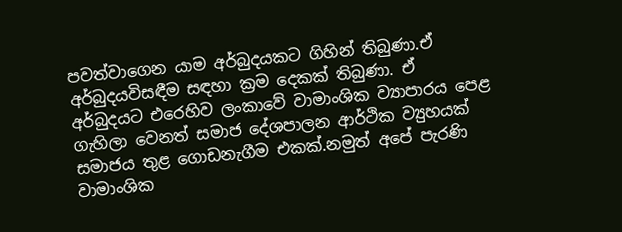පවත්වාගෙන යාම අර්බුදයකට ගිහින් තිබුණා.ඒ අර්බුදයවිසඳීම සඳහා ක්‍රම දෙකක් තිබුණා. ඒ අර්බුදයට එරෙහිව ලංකාවේ වාමාංශික ව්‍යාපාරය පෙළ ගැහිලා වෙනත් සමාජ දේශපාලන ආර්ථික ව්‍යුහයක් සමාජය තුළ ගොඩනැගීම එකක්.නමුත් අපේ පැරණි වාමාංශික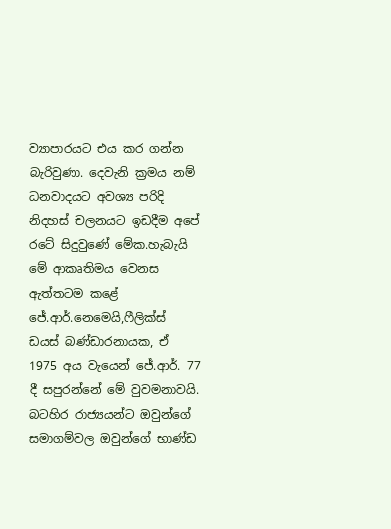ව්‍යාපාරයට එය කර ගන්න බැරිවුණා. දෙවැනි ක්‍රමය නම් ධනවාදයට අවශ්‍ය පරිදි නිදහස් චලනයට ඉඩදීම අපේ රටේ සිදුවුණේ මේක.හැබැයි මේ ආකෘතිමය වෙනස ඇත්තටම කළේ ජේ.ආර්.නෙමෙයි,ෆීලික්ස් ඩයස් බණ්ඩාරනායක, ඒ 1975 අය වැයෙන් ජේ.ආර්. 77 දී සපුරන්නේ මේ වුවමනාවයි. බටහිර රාජ්‍යයන්ට ඔවුන්ගේ සමාගම්වල ඔවුන්ගේ භාණ්ඩ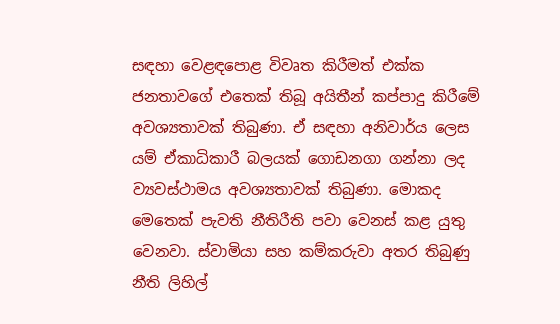සඳහා වෙළඳපොළ විවෘත කිරීමත් එක්ක ජනතාවගේ එතෙක් තිබූ අයිතීන් කප්පාදු කිරීමේ අවශ්‍යතාවක් තිබුණා. ඒ සඳහා අනිවාර්ය ලෙස යම් ඒකාධිකාරී බලයක් ගොඩනගා ගන්නා ලද ව්‍යවස්ථාමය අවශ්‍යතාවක් තිබුණා. මොකද මෙතෙක් පැවති නීතිරීති පවා වෙනස් කළ යුතු වෙනවා. ස්වාමියා සහ කම්කරුවා අතර තිබුණු නීති ලිහිල්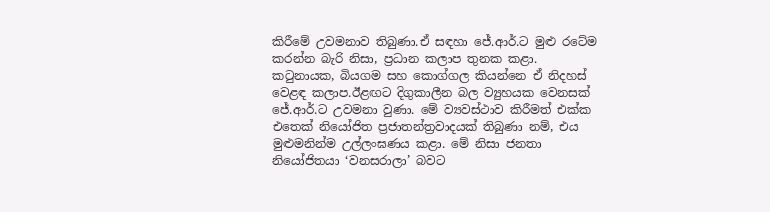කිරීමේ උවමනාව තිබුණා.ඒ සඳහා ජේ.ආර්.ට මුළු රටේම කරන්න බැරි නිසා, ප්‍රධාන කලාප තුනක කළා. කටුනායක, බියගම සහ කොග්ගල කියන්නෙ ඒ නිදහස් වෙළඳ කලාප.ඊළඟට දිගුකාලීන බල ව්‍යුහයක වෙනසක් ජේ.ආර්.ට උවමනා වුණා. මේ ව්‍යවස්ථාව කිරීමත් එක්ක එතෙක් නියෝජිත ප්‍රජාතන්ත්‍රවාදයක් තිබුණා නම්, එය මුළුමනින්ම උල්ලංඝණය කළා. මේ නිසා ජනතා නියෝජිතයා ‘වනසරාලා’ බවට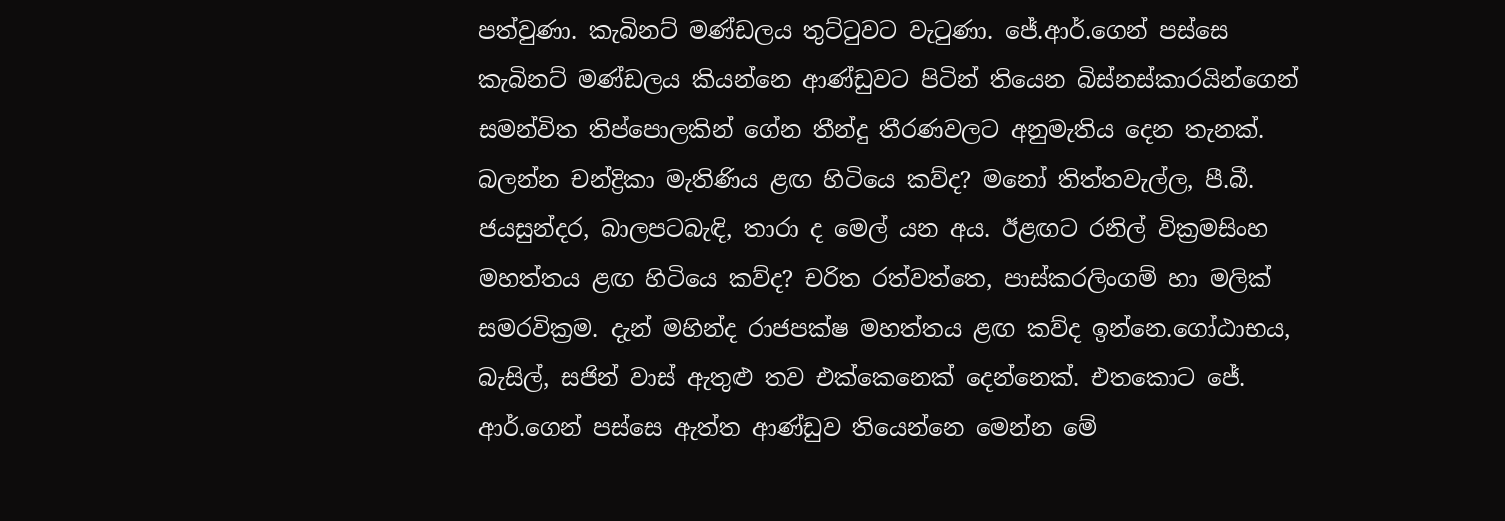පත්වුණා. කැබිනට් මණ්ඩලය තුට්ටුවට වැටුණා. ජේ.ආර්.ගෙන් පස්සෙ කැබිනට් මණ්ඩලය කියන්නෙ ආණ්ඩුවට පිටින් තියෙන බිස්නස්කාරයින්ගෙන් සමන්විත තිප්පොලකින් ගේන තීන්දු තීරණවලට අනුමැතිය දෙන තැනක්. බලන්න චන්ද්‍රිකා මැතිණිය ළඟ හිටියෙ කව්ද? මනෝ තිත්තවැල්ල, පී.බී. ජයසුන්දර, බාලපටබැඳි, තාරා ද මෙල් යන අය. ඊළඟට රනිල් වික්‍රමසිංහ මහත්තය ළඟ හිටියෙ කව්ද? චරිත රත්වත්තෙ, පාස්කරලිංගම් හා මලික් සමරවික්‍රම. දැන් මහින්ද රාජපක්ෂ මහත්තය ළඟ කව්ද ඉන්නෙ.ගෝඨාභය, බැසිල්, සජින් වාස් ඇතුළු තව එක්කෙනෙක් දෙන්නෙක්. එතකොට ජේ. ආර්.ගෙන් පස්සෙ ඇත්ත ආණ්ඩුව තියෙන්නෙ මෙන්න මේ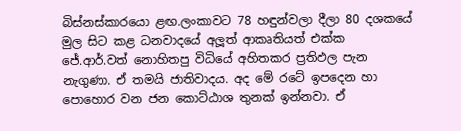බිස්නස්කාරයො ළඟ.ලංකාවට 78 හඳුන්වලා දීලා 80 දශකයේ මුල සිට කළ ධනවාදයේ අලූත් ආකෘතියත් එක්ක ජේ.ආර්.වත් නොහිතපු විධියේ අහිතකර ප්‍රතිඵල පැන නැගුණා. ඒ තමයි ජාතිවාදය. අද මේ රටේ ඉපදෙන හා පොහොර වන ජන කොට්ඨාශ තුනක් ඉන්නවා. ඒ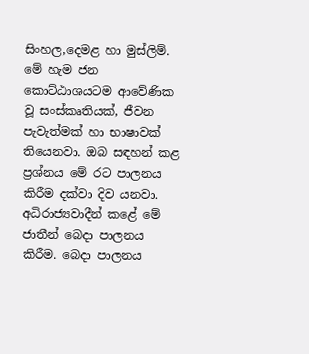සිංහල,දෙමළ හා මුස්ලිම්. මේ හැම ජන කොට්ඨාශයටම ආවේණික වූ සංස්කෘතියක්, ජීවන පැවැත්මක් හා භාෂාවක් තියෙනවා. ඔබ සඳහන් කළ ප්‍රශ්නය මේ රට පාලනය කිරීම දක්වා දිව යනවා. අධිරාජ්‍යවාදීන් කළේ මේ ජාතීන් බෙදා පාලනය කිරීම. බෙදා පාලනය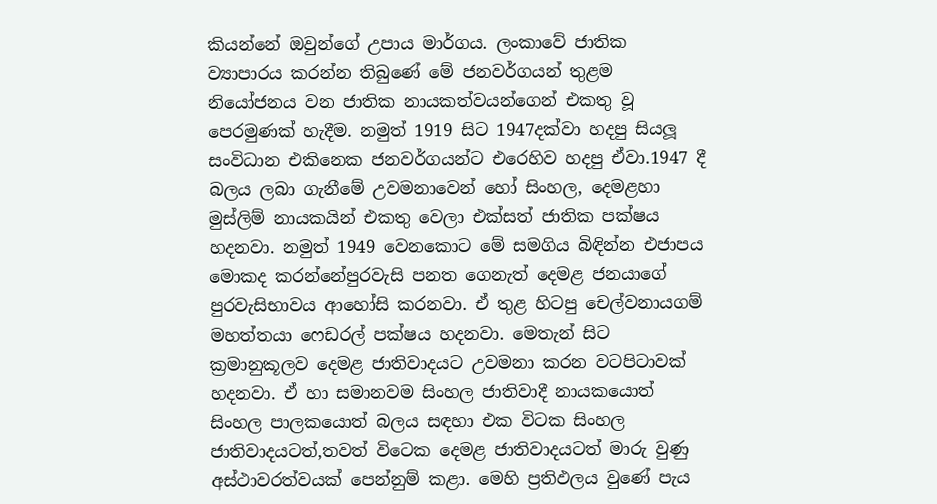කියන්නේ ඔවුන්ගේ උපාය මාර්ගය. ලංකාවේ ජාතික ව්‍යාපාරය කරන්න තිබුණේ මේ ජනවර්ගයන් තුළම නියෝජනය වන ජාතික නායකත්වයන්ගෙන් එකතු වූ පෙරමුණක් හැදීම. නමුත් 1919 සිට 1947දක්වා හදපු සියලූ සංවිධාන එකිනෙක ජනවර්ගයන්ට එරෙහිව හදපු ඒවා.1947 දී බලය ලබා ගැනීමේ උවමනාවෙන් හෝ සිංහල, දෙමළහා මුස්ලිම් නායකයින් එකතු වෙලා එක්සත් ජාතික පක්ෂය හදනවා. නමුත් 1949 වෙනකොට මේ සමගිය බිඳින්න එජාපය මොකද කරන්නේපුරවැසි පනත ගෙනැත් දෙමළ ජනයාගේ පුරවැසිභාවය ආහෝසි කරනවා. ඒ තුළ හිටපු චෙල්වනායගම් මහත්තයා ෆෙඩරල් පක්ෂය හදනවා. මෙතැන් සිට ක්‍රමානුකූලව දෙමළ ජාතිවාදයට උවමනා කරන වටපිටාවක් හදනවා. ඒ හා සමානවම සිංහල ජාතිවාදී නායකයොත් සිංහල පාලකයොත් බලය සඳහා එක විටක සිංහල ජාතිවාදයටත්,තවත් විටෙක දෙමළ ජාතිවාදයටත් මාරු වුණු අස්ථාවරත්වයක් පෙන්නුම් කළා. මෙහි ප්‍රතිඵලය වුණේ පැය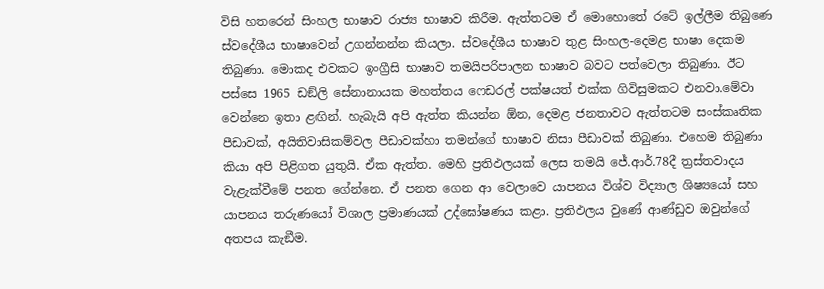විසි හතරෙන් සිංහල භාෂාව රාජ්‍ය භාෂාව කිරීම. ඇත්තටම ඒ මොහොතේ රටේ ඉල්ලීම තිබුණෙ ස්වදේශීය භාෂාවෙන් උගන්නන්න කියලා. ස්වදේශීය භාෂාව තුළ සිංහල-දෙමළ භාෂා දෙකම තිබුණා. මොකද එවකට ඉංග්‍රීසි භාෂාව තමයිපරිපාලන භාෂාව බවට පත්වෙලා තිබුණා. ඊට පස්සෙ 1965 ඩඞ්ලි සේනානායක මහත්තය ෆෙඩරල් පක්ෂයත් එක්ක ගිවිසුමකට එනවා.මේවා වෙන්නෙ ඉතා ළඟින්. හැබැයි අපි ඇත්ත කියන්න ඕන, දෙමළ ජනතාවට ඇත්තටම සංස්කෘතික පීඩාවක්, අයිතිවාසිකම්වල පීඩාවක්හා තමන්ගේ භාෂාව නිසා පීඩාවක් තිබුණා. එහෙම තිබුණා කියා අපි පිළිගත යුතුයි. ඒක ඇත්ත. මෙහි ප්‍රතිඵලයක් ලෙස තමයි ජේ.ආර්.78දී ත්‍රස්තවාදය වැළැක්වීමේ පනත ගේන්නෙ. ඒ පනත ගෙන ආ වෙලාවෙ යාපනය විශ්ව විද්‍යාල ශිෂ්‍යයෝ සහ යාපනය තරුණයෝ විශාල ප්‍රමාණයක් උද්ඝෝෂණය කළා. ප්‍රතිඵලය වුණේ ආණ්ඩුව ඔවුන්ගේ අතපය කැඞීම.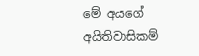මේ අයගේ අයිතිවාසිකම්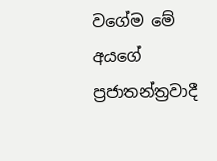වගේම මේ අයගේ ප්‍රජාතන්ත්‍රවාදී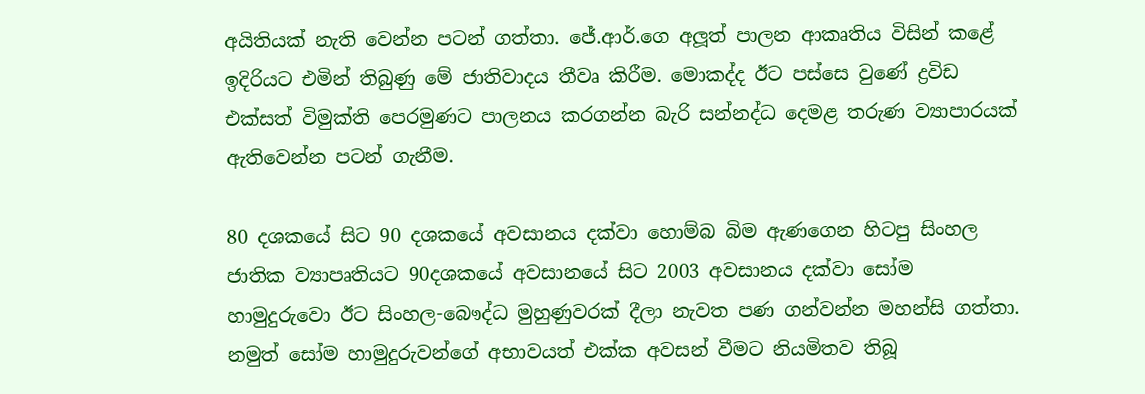අයිතියක් නැති වෙන්න පටන් ගත්තා. ජේ.ආර්.ගෙ අලූත් පාලන ආකෘතිය විසින් කළේ ඉදිරියට එමින් තිබුණු මේ ජාතිවාදය තීවෘ කිරීම. මොකද්ද ඊට පස්සෙ වුණේ ද්‍රවිඩ එක්සත් විමුක්ති පෙරමුණට පාලනය කරගන්න බැරි සන්නද්ධ දෙමළ තරුණ ව්‍යාපාරයක් ඇතිවෙන්න පටන් ගැනීම.

80 දශකයේ සිට 90 දශකයේ අවසානය දක්වා හොම්බ බිම ඇණගෙන හිටපු සිංහල ජාතික ව්‍යාපෘතියට 90දශකයේ අවසානයේ සිට 2003 අවසානය දක්වා සෝම හාමුදුරුවො ඊට සිංහල-බෞද්ධ මුහුණුවරක් දීලා නැවත පණ ගන්වන්න මහන්සි ගත්තා. නමුත් සෝම හාමුදුරුවන්ගේ අභාවයත් එක්ක අවසන් වීමට නියමිතව තිබූ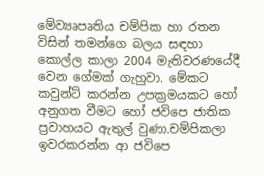මේව්‍යෘපෘතිය චම්පික හා රතන විසින් තමන්ගෙ බලය සඳහා කොල්ල කාලා 2004 මැතිවරණයේදී වෙන ගේමක් ගැහුවා. මේකට කවුන්ට් කරන්න උපක්‍රමයකට හෝ අනුගත වීමට හෝ ජවිපෙ ජාතික ප්‍රවාහයට ඇතුල් වුණා.චම්පිකලා ඉවරකරන්න ආ ජවිපෙ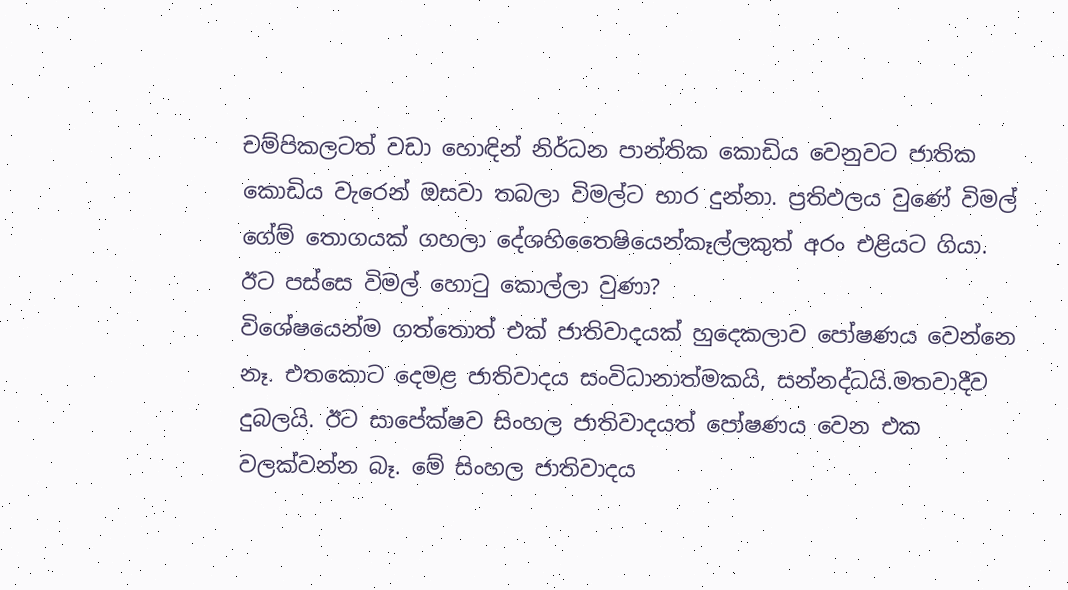චම්පිකලටත් වඩා හොඳින් නිර්ධන පාන්තික කොඩිය වෙනුවට ජාතික කොඩිය වැරෙන් ඔසවා තබලා විමල්ට භාර දුන්නා. ප්‍රතිඵලය වුණේ විමල් ගේම් තොගයක් ගහලා දේශහිතෛෂියෙන්කෑල්ලකුත් අරං එළියට ගියා. ඊට පස්සෙ විමල් හොටු කොල්ලා වුණා?
විශේෂයෙන්ම ගත්තොත් එක් ජාතිවාදයක් හුදෙකලාව පෝෂණය වෙන්නෙ නෑ. එතකොට දෙමළ ජාතිවාදය සංවිධානාත්මකයි, සන්නද්ධයි.මතවාදීව දුබලයි. ඊට සාපේක්ෂව සිංහල ජාතිවාදයත් පෝෂණය වෙන එක වලක්වන්න බෑ. මේ සිංහල ජාතිවාදය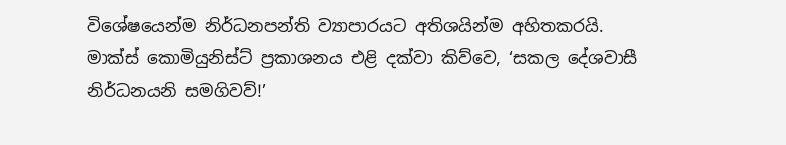විශේෂයෙන්ම නිර්ධනපන්ති ව්‍යාපාරයට අතිශයින්ම අහිතකරයි. මාක්ස් කොමියුනිස්ට් ප්‍රකාශනය එළි දක්වා කිව්වෙ, ‘සකල දේශවාසී නිර්ධනයනි සමගිවව්!’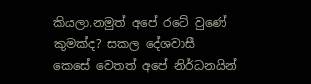කියලා.නමුත් අපේ රටේ වුණේ කුමක්ද? සකල දේශවාසී කෙසේ වෙතත් අපේ නිර්ධනයින්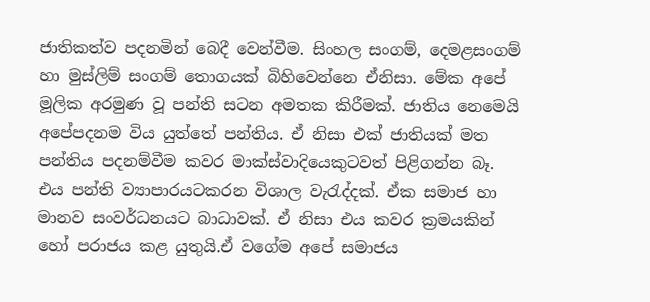ජාතිකත්ව පදනමින් බෙදී වෙන්වීම. සිංහල සංගම්, දෙමළසංගම් හා මුස්ලිම් සංගම් තොගයක් බිහිවෙන්නෙ ඒනිසා. මේක අපේ මූලික අරමුණ වූ පන්ති සටන අමතක කිරීමක්. ජාතිය නෙමෙයි අපේපදනම විය යුත්තේ පන්තිය. ඒ නිසා එක් ජාතියක් මත පන්තිය පදනම්වීම කවර මාක්ස්වාදියෙකුටවත් පිළිගන්න බෑ. එය පන්ති ව්‍යාපාරයටකරන විශාල වැරැද්දක්. ඒක සමාජ හා මානව සංවර්ධනයට බාධාවක්. ඒ නිසා එය කවර ක්‍රමයකින් හෝ පරාජය කළ යුතුයි.ඒ වගේම අපේ සමාජය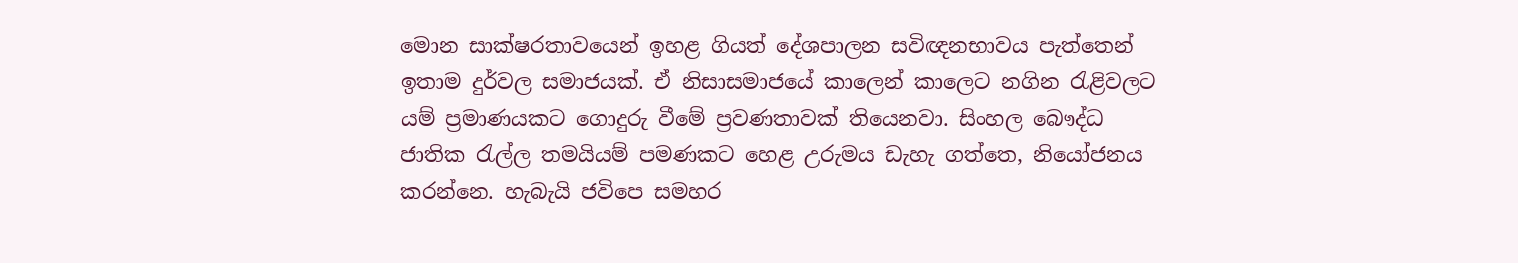මොන සාක්ෂරතාවයෙන් ඉහළ ගියත් දේශපාලන සවිඥනභාවය පැත්තෙන් ඉතාම දුර්වල සමාජයක්. ඒ නිසාසමාජයේ කාලෙන් කාලෙට නගින රැළිවලට යම් ප්‍රමාණයකට ගොදුරු වීමේ ප්‍රවණතාවක් තියෙනවා. සිංහල බෞද්ධ ජාතික රැල්ල තමයියම් පමණකට හෙළ උරුමය ඩැහැ ගත්තෙ, නියෝජනය කරන්නෙ. හැබැයි ජවිපෙ සමහර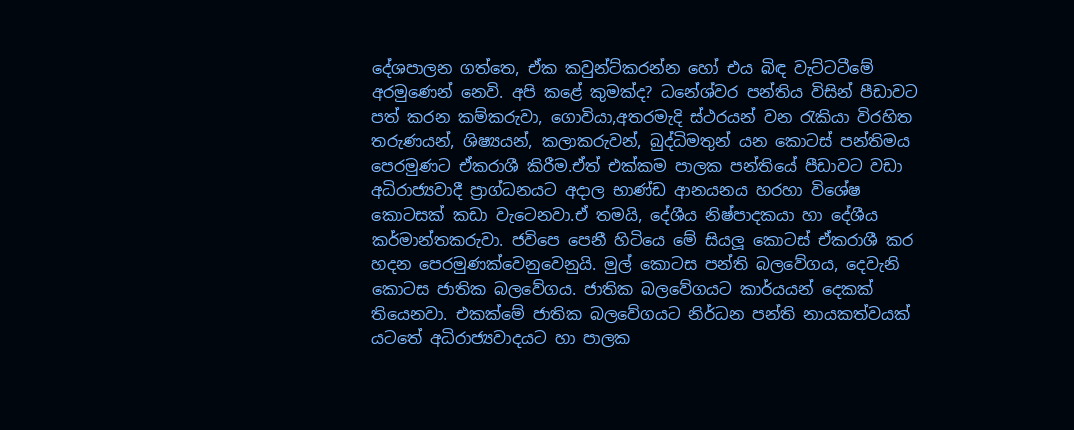දේශපාලන ගත්තෙ, ඒක කවුන්ට්කරන්න හෝ එය බිඳ වැට්ටටීමේ අරමුණෙන් නෙවි. අපි කළේ කුමක්ද? ධනේශ්වර පන්තිය විසින් පීඩාවට පත් කරන කම්කරුවා, ගොවියා,අතරමැදි ස්ථරයන් වන රැකියා විරහිත තරුණයන්, ශිෂ්‍යයන්, කලාකරුවන්, බුද්ධිමතුන් යන කොටස් පන්තිමය පෙරමුණට ඒකරාශී කිරීම.ඒත් එක්කම පාලක පන්තියේ පීඩාවට වඩා අධිරාජ්‍යවාදී ප්‍රාග්ධනයට අදාල භාණ්ඩ ආනයනය හරහා විශේෂ කොටසක් කඩා වැටෙනවා.ඒ තමයි, දේශීය නිෂ්පාදකයා හා දේශීය කර්මාන්තකරුවා. ජවිපෙ පෙනී හිටියෙ මේ සියලූ කොටස් ඒකරාශී කර හදන පෙරමුණක්වෙනුවෙනුයි. මුල් කොටස පන්ති බලවේගය, දෙවැනි කොටස ජාතික බලවේගය. ජාතික බලවේගයට කාර්යයන් දෙකක් තියෙනවා. එකක්මේ ජාතික බලවේගයට නිර්ධන පන්ති නායකත්වයක් යටතේ අධිරාජ්‍යවාදයට හා පාලක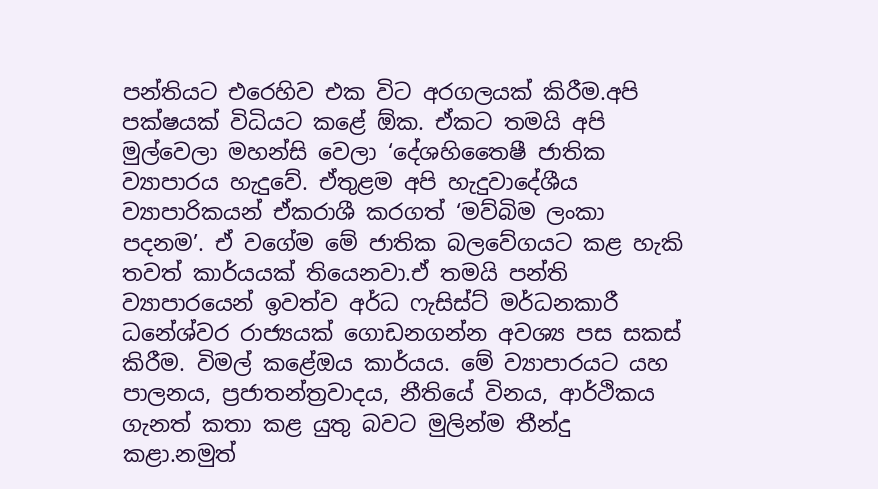පන්තියට එරෙහිව එක විට අරගලයක් කිරීම.අපි පක්ෂයක් විධියට කළේ ඕක. ඒකට තමයි අපි මුල්වෙලා මහන්සි වෙලා ‘දේශහිතෛෂී ජාතික ව්‍යාපාරය හැදුවේ. ඒතුළම අපි හැදුවාදේශීය ව්‍යාපාරිකයන් ඒකරාශී කරගත් ‘මව්බිම ලංකා පදනම’. ඒ වගේම මේ ජාතික බලවේගයට කළ හැකි තවත් කාර්යයක් තියෙනවා.ඒ තමයි පන්ති ව්‍යාපාරයෙන් ඉවත්ව අර්ධ ෆැසිස්ට් මර්ධනකාරී ධනේශ්වර රාජ්‍යයක් ගොඩනගන්න අවශ්‍ය පස සකස් කිරීම. විමල් කළේඔය කාර්යය. මේ ව්‍යාපාරයට යහ පාලනය, ප්‍රජාතන්ත්‍රවාදය, නීතියේ විනය, ආර්ථිකය ගැනත් කතා කළ යුතු බවට මුලින්ම තීන්දු කළා.නමුත්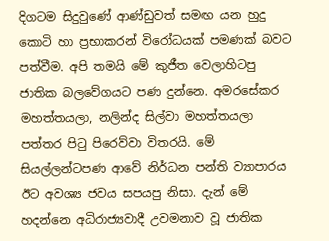දිගටම සිදුවුණේ ආණ්ඩුවත් සමඟ යන හුදු කොටි හා ප්‍රභාකරන් විරෝධයක් පමණක් බවට පත්වීම. අපි තමයි මේ කුජීත වෙලාහිටපු ජාතික බලවේගයට පණ දුන්නෙ. අමරසේකර මහත්තයලා, නලින්ද සිල්වා මහත්තයලා පත්තර පිටු පිරෙව්වා විතරයි. මේ සියල්ලන්ටපණ ආවේ නිර්ධන පන්ති ව්‍යාපාරය ඊට අවශ්‍ය ජවය සපයපු නිසා. දැන් මේ හදන්නෙ අධිරාජ්‍යවාදී උවමනාව වූ ජාතික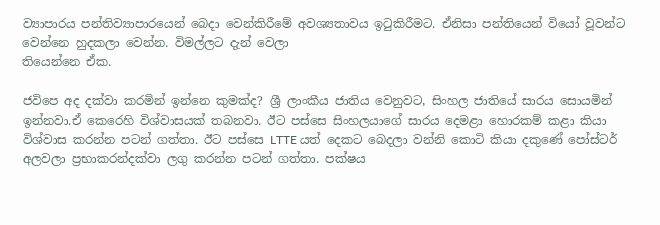ව්‍යාපාරය පන්තිව්‍යාපාරයෙන් බෙදා වෙන්කිරීමේ අවශ්‍යතාවය ඉටුකිරීමට. ඒනිසා පන්තියෙන් වියෝ වූවන්ට වෙන්නෙ හුදකලා වෙන්න. විමල්ලට දැන් වෙලා
තියෙන්නෙ ඒක.

ජවිපෙ අද දක්වා කරමින් ඉන්නෙ කුමක්ද? ශ්‍රී ලාංකීය ජාතිය වෙනුවට, සිංහල ජාතියේ සාරය සොයමින් ඉන්නවා.ඒ කෙරෙහි විශ්වාසයක් තබනවා. ඊට පස්සෙ සිංහලයාගේ සාරය දෙමළා හොරකම් කළා කියා විශ්වාස කරන්න පටන් ගත්තා. ඊට පස්සෙ LTTE යත් දෙකට බෙදලා වන්නි කොටි කියා දකුණේ පෝස්ටර් අලවලා ප්‍රභාකරන්දක්වා ලගු කරන්න පටන් ගත්තා. පක්ෂය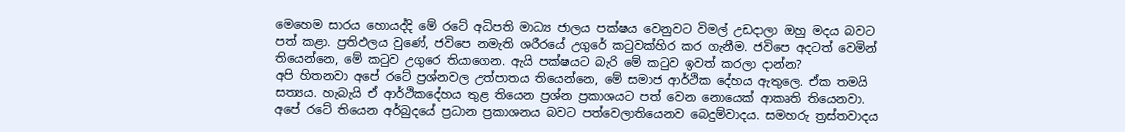මෙහෙම සාරය හොයද්දි මේ රටේ අධිපති මාධ්‍ය ජාලය පක්ෂය වෙනුවට විමල් උඩදාලා ඔහු මදය බවට පත් කළා. ප්‍රතිඵලය වුණේ, ජවිපෙ නමැති ශරීරයේ උගුරේ කටුවක්හිර කර ගැනීම. ජවිපෙ අදටත් වෙමින් තියෙන්නෙ, මේ කටුව උගුරෙ තියාගෙන. ඇයි පක්ෂයට බැරි මේ කටුව ඉවත් කරලා දාන්න?
අපි හිතනවා අපේ රටේ ප්‍රශ්නවල උත්පාතය තියෙන්නෙ, මේ සමාජ ආර්ථික දේහය ඇතුලෙ. ඒක තමයි සත්‍යය. හැබැයි ඒ ආර්ථිකදේහය තුළ තියෙන ප්‍රශ්න ප්‍රකාශයට පත් වෙන නොයෙක් ආකෘති තියෙනවා. අපේ රටේ තියෙන අර්බුදයේ ප්‍රධාන ප්‍රකාශනය බවට පත්වෙලාතියෙනව බෙදුම්වාදය. සමහරු ත්‍රස්තවාදය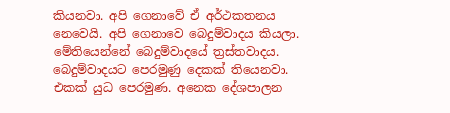කියනවා. අපි ගෙනාවේ ඒ අර්ථකතනය නෙවෙයි. අපි ගෙනාවෙ බෙදුම්වාදය කියලා. මේතියෙන්නේ බෙදුම්වාදයේ ත්‍රස්තවාදය. බෙදුම්වාදයට පෙරමුණු දෙකක් තියෙනවා. එකක් යුධ පෙරමුණ. අනෙක දේශපාලන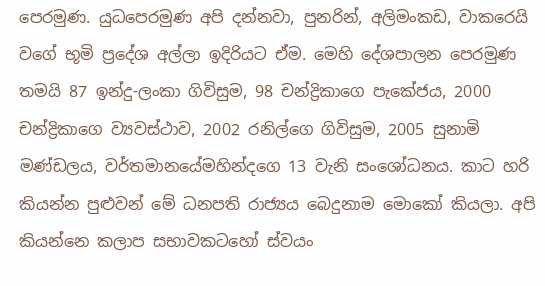පෙරමුණ. යුධපෙරමුණ අපි දන්නවා, පුනරින්, අලිමංකඩ, වාකරෙයි වගේ භූමි ප්‍රදේශ අල්ලා ඉදිරියට ඒම. මෙහි දේශපාලන පෙරමුණ තමයි 87 ඉන්දු-ලංකා ගිවිසුම, 98 චන්ද්‍රිකාගෙ පැකේජය, 2000 චන්ද්‍රිකාගෙ ව්‍යවස්ථාව, 2002 රනිල්ගෙ ගිවිසුම, 2005 සුනාමි මණ්ඩලය, වර්තමානයේමහින්දගෙ 13 වැනි සංශෝධනය. කාට හරි කියන්න පුළුවන් මේ ධනපති රාජ්‍යය බෙදුනාම මොකෝ කියලා. අපි කියන්නෙ කලාප සභාවකටහෝ ස්වයං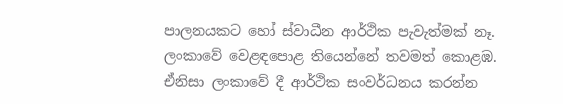පාලනයකට හෝ ස්වාධීන ආර්ථික පැවැත්මක් නෑ. ලංකාවේ වෙළඳපොළ තියෙන්නේ තවමත් කොළඹ. ඒනිසා ලංකාවේ දී ආර්ථික සංවර්ධනය කරන්න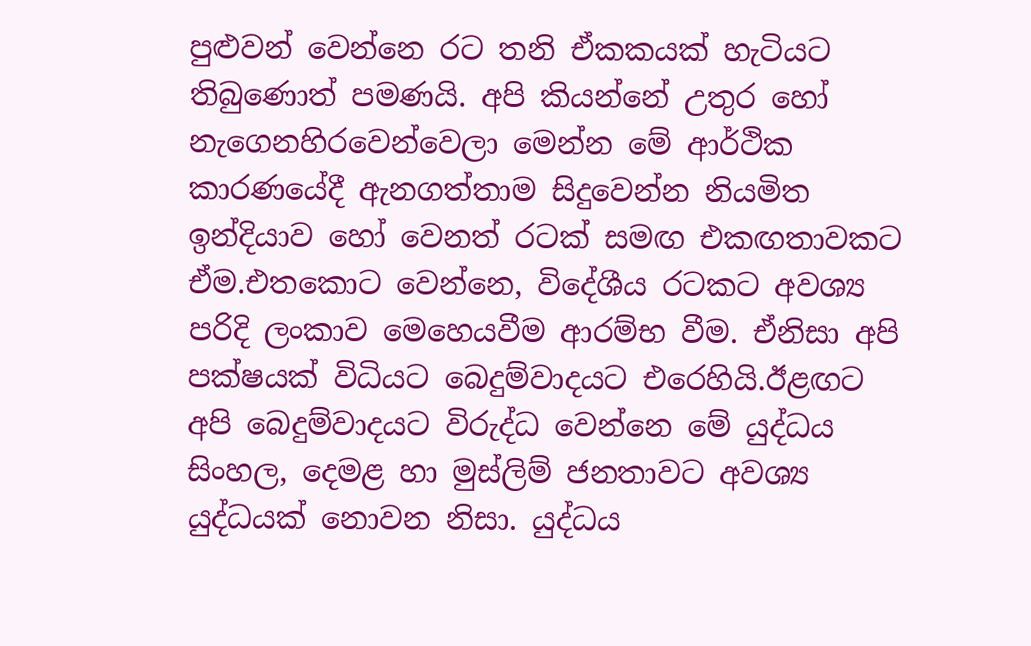පුළුවන් වෙන්නෙ රට තනි ඒකකයක් හැටියට තිබුණොත් පමණයි. අපි කියන්නේ උතුර හෝ නැගෙනහිරවෙන්වෙලා මෙන්න මේ ආර්ථික කාරණයේදී ඇනගත්තාම සිදුවෙන්න නියමිත ඉන්දියාව හෝ වෙනත් රටක් සමඟ එකඟතාවකට ඒම.එතකොට වෙන්නෙ, විදේශීය රටකට අවශ්‍ය පරිදි ලංකාව මෙහෙයවීම ආරම්භ වීම. ඒනිසා අපි පක්ෂයක් විධියට බෙදුම්වාදයට එරෙහියි.ඊළඟට අපි බෙදුම්වාදයට විරුද්ධ වෙන්නෙ මේ යුද්ධය සිංහල, දෙමළ හා මුස්ලිම් ජනතාවට අවශ්‍ය යුද්ධයක් නොවන නිසා. යුද්ධය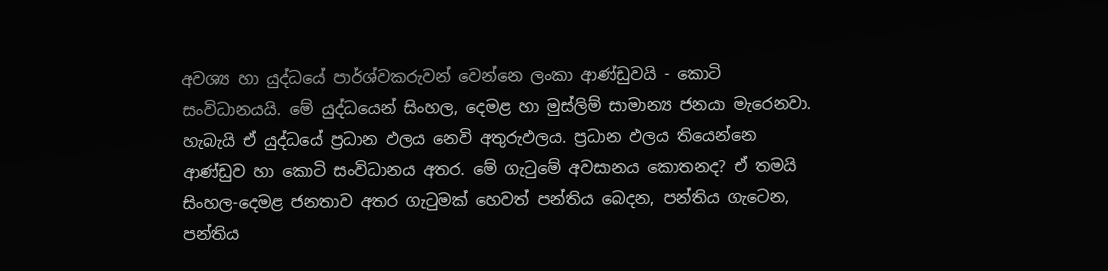අවශ්‍ය හා යුද්ධයේ පාර්ශ්වකරුවන් වෙන්නෙ ලංකා ආණ්ඩුවයි - කොටි සංවිධානයයි. මේ යුද්ධයෙන් සිංහල, දෙමළ හා මුස්ලිම් සාමාන්‍ය ජනයා මැරෙනවා. හැබැයි ඒ යුද්ධයේ ප්‍රධාන ඵලය නෙවි අතුරුඵලය. ප්‍රධාන ඵලය තියෙන්නෙ ආණ්ඩුව හා කොටි සංවිධානය අතර. මේ ගැටුමේ අවසානය කොතනද? ඒ තමයි සිංහල-දෙමළ ජනතාව අතර ගැටුමක් හෙවත් පන්තිය බෙදන, පන්තිය ගැටෙන, පන්තිය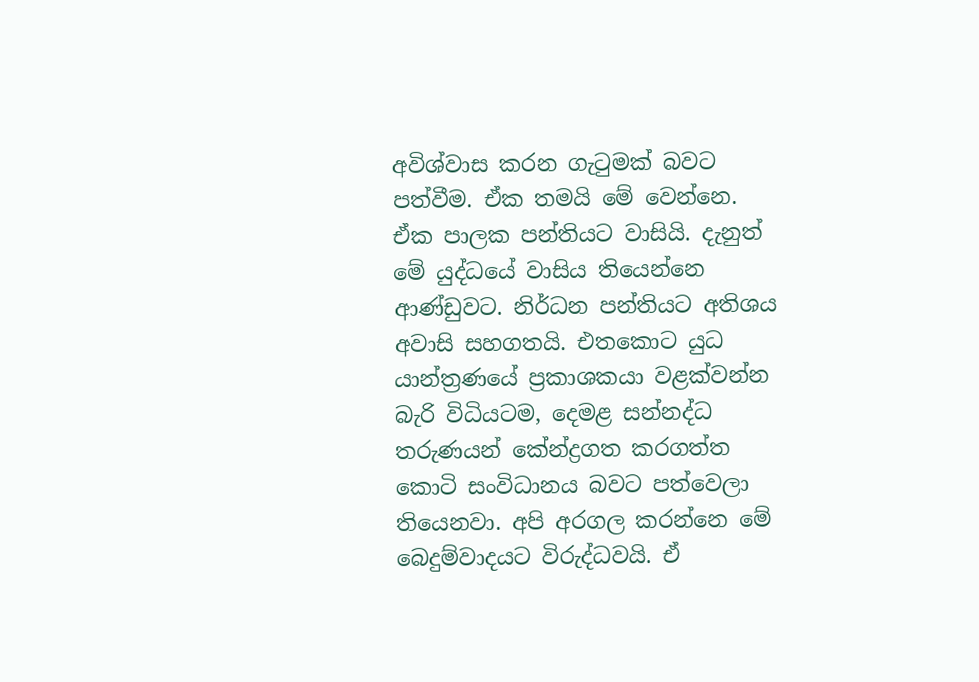අවිශ්වාස කරන ගැටුමක් බවට පත්වීම. ඒක තමයි මේ වෙන්නෙ. ඒක පාලක පන්තියට වාසියි. දැනුත් මේ යුද්ධයේ වාසිය තියෙන්නෙ ආණ්ඩුවට. නිර්ධන පන්තියට අතිශය අවාසි සහගතයි. එතකොට යුධ යාන්ත්‍රණයේ ප්‍රකාශකයා වළක්වන්න බැරි විධියටම, දෙමළ සන්නද්ධ තරුණයන් කේන්ද්‍රගත කරගත්ත කොටි සංවිධානය බවට පත්වෙලා තියෙනවා. අපි අරගල කරන්නෙ මේ බෙදුම්වාදයට විරුද්ධවයි. ඒ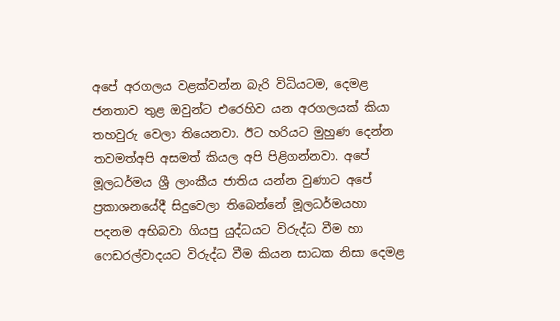අපේ අරගලය වළක්වන්න බැරි විධියටම, දෙමළ ජනතාව තුළ ඔවුන්ට එරෙහිව යන අරගලයක් කියා තහවුරු වෙලා තියෙනවා. ඊට හරියට මුහුණ දෙන්න තවමත්අපි අසමත් කියල අපි පිළිගන්නවා. අපේ මූලධර්මය ශ්‍රී ලාංකීය ජාතිය යන්න වුණාට අපේ ප්‍රකාශනයේදී සිදුවෙලා තිබෙන්නේ මූලධර්මයහා පදනම අභිබවා ගියපු යුද්ධයට විරුද්ධ වීම හා ෆෙඩරල්වාදයට විරුද්ධ වීම කියන සාධක නිසා දෙමළ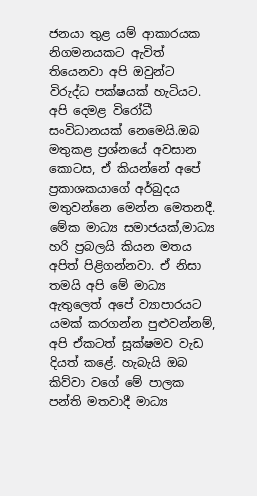ජනයා තුළ යම් ආකාරයක නිගමනයකට ඇවිත් තියෙනවා අපි ඔවුන්ට විරුද්ධ පක්ෂයක් හැටියට. අපි දෙමළ විරෝධී සංවිධානයක් නෙමෙයි.ඔබ මතුකළ ප්‍රශ්නයේ අවසාන කොටස, ඒ කියන්නේ අපේ ප්‍රකාශකයාගේ අර්බුදය මතුවන්නෙ මෙන්න මෙතනදී. මේක මාධ්‍ය සමාජයක්,මාධ්‍ය හරි ප්‍රබලයි කියන මතය අපිත් පිළිගන්නවා. ඒ නිසා තමයි අපි මේ මාධ්‍ය ඇතුලෙත් අපේ ව්‍යාපාරයට යමක් කරගන්න පුළුවන්නම්, අපි ඒකටත් සූක්ෂමව වැඩ දියත් කළේ. හැබැයි ඔබ කිව්වා වගේ මේ පාලක පන්ති මතවාදී මාධ්‍ය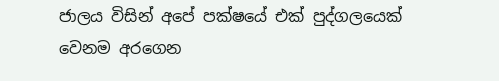ජාලය විසින් අපේ පක්ෂයේ එක් පුද්ගලයෙක් වෙනම අරගෙන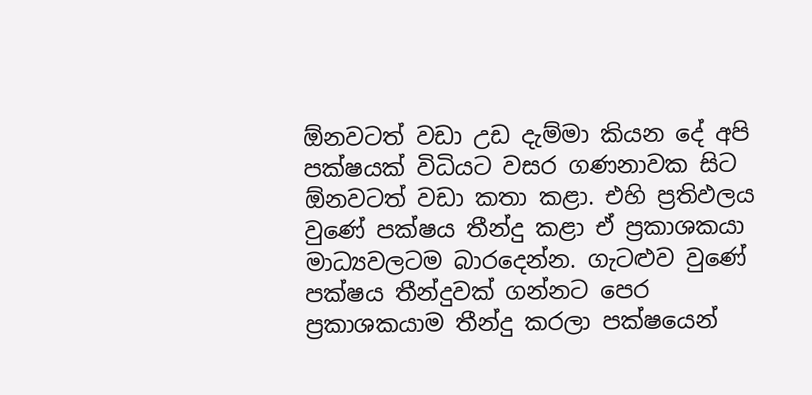ඕනවටත් වඩා උඩ දැම්මා කියන දේ අපි පක්ෂයක් විධියට වසර ගණනාවක සිට ඕනවටත් වඩා කතා කළා. එහි ප්‍රතිඵලය වුණේ පක්ෂය තීන්දු කළා ඒ ප්‍රකාශකයා මාධ්‍යවලටම බාරදෙන්න. ගැටළුව වුණේ පක්ෂය තීන්දුවක් ගන්නට පෙර ප්‍රකාශකයාම තීන්දු කරලා පක්ෂයෙන්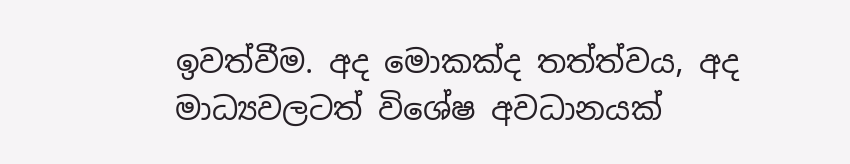ඉවත්වීම. අද මොකක්ද තත්ත්වය, අද මාධ්‍යවලටත් විශේෂ අවධානයක්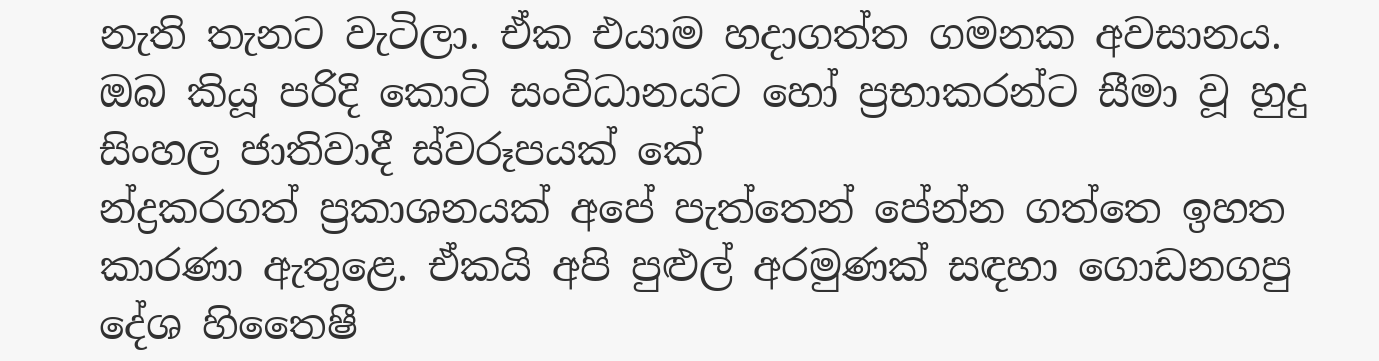නැති තැනට වැටිලා. ඒක එයාම හදාගත්ත ගමනක අවසානය. ඔබ කියූ පරිදි කොටි සංවිධානයට හෝ ප්‍රභාකරන්ට සීමා වූ හුදු සිංහල ජාතිවාදී ස්වරූපයක් කේ
න්ද්‍රකරගත් ප්‍රකාශනයක් අපේ පැත්තෙන් පේන්න ගත්තෙ ඉහත කාරණා ඇතුළෙ. ඒකයි අපි පුළුල් අරමුණක් සඳහා ගොඩනගපු දේශ හිතෛෂී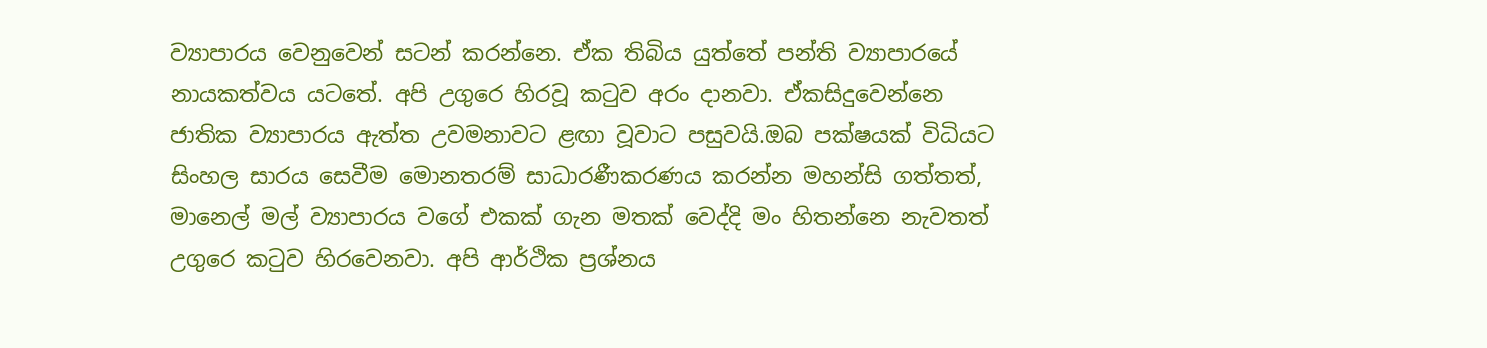ව්‍යාපාරය වෙනුවෙන් සටන් කරන්නෙ. ඒක තිබිය යුත්තේ පන්ති ව්‍යාපාරයේ නායකත්වය යටතේ. අපි උගුරෙ හිරවූ කටුව අරං දානවා. ඒකසිදුවෙන්නෙ ජාතික ව්‍යාපාරය ඇත්ත උවමනාවට ළඟා වූවාට පසුවයි.ඔබ පක්ෂයක් විධියට සිංහල සාරය සෙවීම මොනතරම් සාධාරණීකරණය කරන්න මහන්සි ගත්තත්, මානෙල් මල් ව්‍යාපාරය වගේ එකක් ගැන මතක් වෙද්දි මං හිතන්නෙ නැවතත් උගුරෙ කටුව හිරවෙනවා. අපි ආර්ථික ප්‍රශ්නය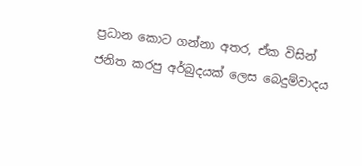ප්‍රධාන කොට ගන්නා අතර, ඒක විසින් ජනිත කරපු අර්බුදයක් ලෙස බෙදුම්වාදය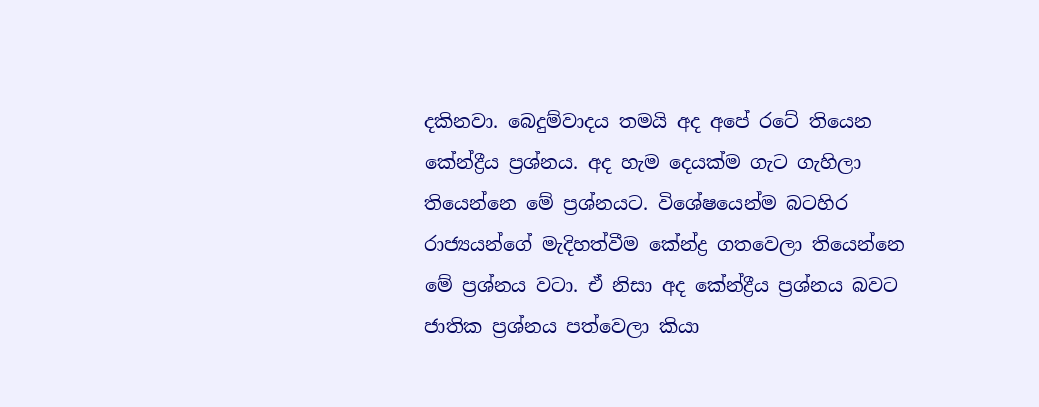දකිනවා. බෙදුම්වාදය තමයි අද අපේ රටේ තියෙන කේන්ද්‍රීය ප්‍රශ්නය. අද හැම දෙයක්ම ගැට ගැහිලා තියෙන්නෙ මේ ප්‍රශ්නයට. විශේෂයෙන්ම බටහිර රාජ්‍යයන්ගේ මැදිහත්වීම කේන්ද්‍ර ගතවෙලා තියෙන්නෙ මේ ප්‍රශ්නය වටා. ඒ නිසා අද කේන්ද්‍රීය ප්‍රශ්නය බවට ජාතික ප්‍රශ්නය පත්වෙලා කියා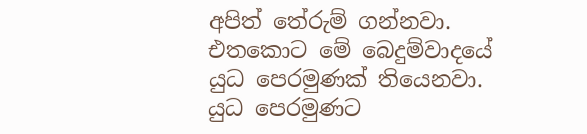අපිත් තේරුම් ගන්නවා. එතකොට මේ බෙදුම්වාදයේ යුධ පෙරමුණක් තියෙනවා. යුධ පෙරමුණට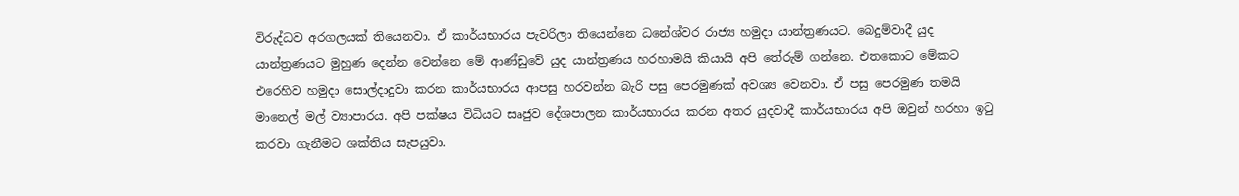විරුද්ධව අරගලයක් තියෙනවා. ඒ කාර්යභාරය පැවරිලා තියෙන්නෙ ධනේශ්වර රාජ්‍ය හමුදා යාන්ත්‍රණයට. බෙදුම්වාදී යුද යාන්ත්‍රණයට මුහුණ දෙන්න වෙන්නෙ මේ ආණ්ඩුවේ යුද යාන්ත්‍රණය හරහාමයි කියායි අපි තේරුම් ගන්නෙ. එතකොට මේකට එරෙහිව හමුදා සොල්දාදුවා කරන කාර්යභාරය ආපසු හරවන්න බැරි පසු පෙරමුණක් අවශ්‍ය වෙනවා. ඒ පසු පෙරමුණ තමයි මානෙල් මල් ව්‍යාපාරය. අපි පක්ෂය විධියට සෘජුව දේශපාලන කාර්යභාරය කරන අතර යුදවාදී කාර්යභාරය අපි ඔවුන් හරහා ඉටු කරවා ගැනීමට ශක්තිය සැපයුවා.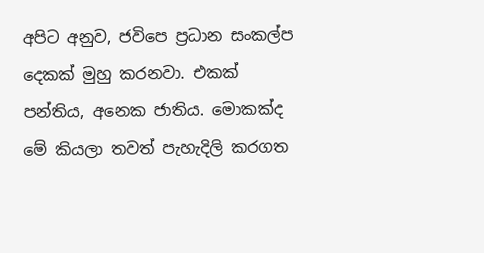අපිට අනුව, ජවිපෙ ප්‍රධාන සංකල්ප දෙකක් මුහු කරනවා. එකක් පන්තිය, අනෙක ජාතිය. මොකක්ද මේ කියලා තවත් පැහැදිලි කරගත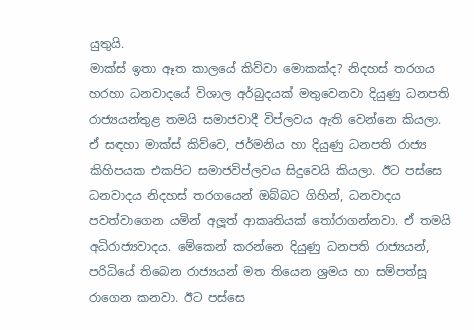යුතුයි.
මාක්ස් ඉතා ඈත කාලයේ කිව්වා මොකක්ද? නිදහස් තරගය හරහා ධනවාදයේ විශාල අර්බුදයක් මතුවෙනවා දියුණු ධනපති රාජ්‍යයන්තුළ තමයි සමාජවාදී විප්ලවය ඇති වෙන්නෙ කියලා. ඒ සඳහා මාක්ස් කිව්වෙ, ජර්මනිය හා දියුණු ධනපති රාජ්‍ය කිහිපයක එකපිට සමාජවිප්ලවය සිදුවෙයි කියලා. ඊට පස්සෙ ධනවාදය නිදහස් තරගයෙන් ඔබ්බට ගිහින්, ධනවාදය පවත්වාගෙන යමින් අලූත් ආකෘතියක් තෝරාගන්නවා. ඒ තමයි අධිරාජ්‍යවාදය. මේකෙන් කරන්නෙ දියුණු ධනපති රාජ්‍යයන්, පරිධියේ තිබෙන රාජ්‍යයන් මත තියෙන ශ්‍රමය හා සම්පත්සූ
රාගෙන කනවා. ඊට පස්සෙ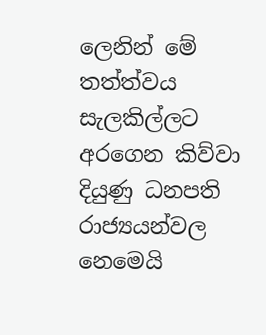ලෙනින් මේ තත්ත්වය සැලකිල්ලට අරගෙන කිව්වා දියුණු ධනපති රාජ්‍යයන්වල නෙමෙයි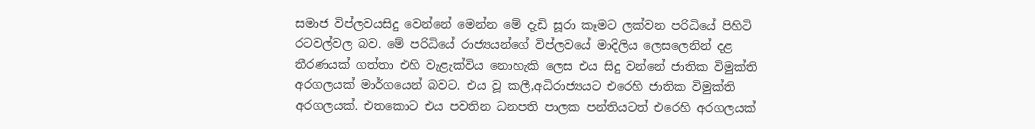සමාජ විප්ලවයසිදු වෙන්නේ මෙන්න මේ දැඩි සූරා කෑමට ලක්වන පරිධියේ පිහිටි රටවල්වල බව. මේ පරිධියේ රාජ්‍යයන්ගේ විප්ලවයේ මාදිලිය ලෙසලෙනින් දළ තීරණයක් ගත්තා එහි වැළැක්විය නොහැකි ලෙස එය සිදු වන්නේ ජාතික විමුක්ති අරගලයක් මාර්ගයෙන් බවට. එය වූ කලී,අධිරාජ්‍යයට එරෙහි ජාතික විමුක්ති අරගලයක්. එතකොට එය පවතින ධනපති පාලක පන්තියටත් එරෙහි අරගලයක්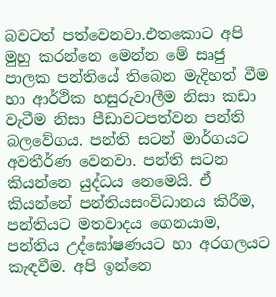බවටත් පත්වෙනවා.එතකොට අපි මුහු කරන්නෙ මෙන්න මේ සෘජු පාලක පන්තියේ තිබෙන මැදිහත් වීම හා ආර්ථික හසුරුවාලීම නිසා කඩා වැටීම නිසා පීඩාවටපත්වන පන්ති බලවේගය. පන්ති සටන් මාර්ගයට අවතීර්ණ වෙනවා. පන්ති සටන කියන්නෙ යුද්ධය නෙමෙයි. ඒ කියන්නේ පන්තියසංවිධානය කිරීම, පන්තියට මතවාදය ගෙනයාම, පන්තිය උද්ඝෝෂණයට හා අරගලයට කැඳවීම. අපි ඉන්නෙ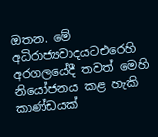ඔතන. මේ අධිරාජ්‍යවාදයටඑරෙහි අරගලයේදී තවත් මෙහි නියෝජනය කළ හැකි කාණ්ඩයක්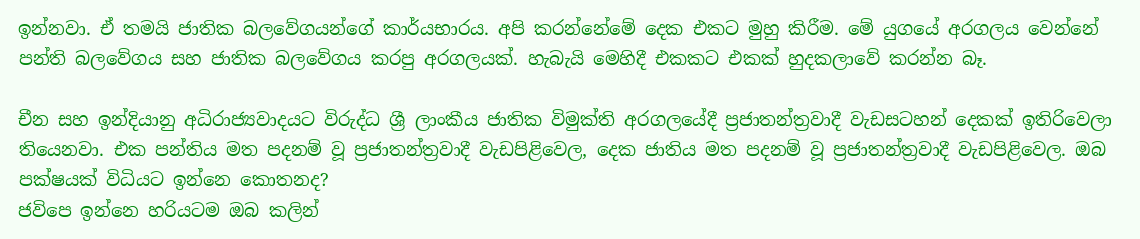ඉන්නවා. ඒ තමයි ජාතික බලවේගයන්ගේ කාර්යභාරය. අපි කරන්නේමේ දෙක එකට මුහු කිරීම. මේ යුගයේ අරගලය වෙන්නේ පන්ති බලවේගය සහ ජාතික බලවේගය කරපු අරගලයක්. හැබැයි මෙහිදී එකකට එකක් හුදකලාවේ කරන්න බෑ.

චීන සහ ඉන්දියානු අධිරාජ්‍යවාදයට විරුද්ධ ශ්‍රී ලාංකීය ජාතික විමුක්ති අරගලයේදී ප්‍රජාතන්ත්‍රවාදී වැඩසටහන් දෙකක් ඉතිරිවෙලා තියෙනවා. එක පන්තිය මත පදනම් වූ ප්‍රජාතන්ත්‍රවාදී වැඩපිළිවෙල, දෙක ජාතිය මත පදනම් වූ ප්‍රජාතන්ත්‍රවාදී වැඩපිළිවෙල. ඔබ පක්ෂයක් විධියට ඉන්නෙ කොතනද?
ජවිපෙ ඉන්නෙ හරියටම ඔබ කලින්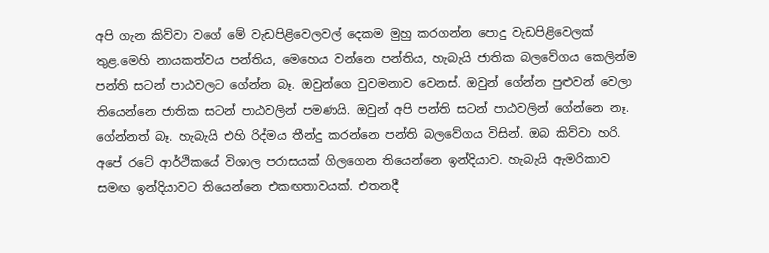අපි ගැන කිව්වා වගේ මේ වැඩපිළිවෙලවල් දෙකම මුහු කරගන්න පොදු වැඩපිළිවෙලක් තුළ.මෙහි නායකත්වය පන්තිය, මෙහෙය වන්නෙ පන්තිය, හැබැයි ජාතික බලවේගය කෙලින්ම පන්ති සටන් පාඨවලට ගේන්න බෑ. ඔවුන්ගෙ වුවමනාව වෙනස්. ඔවුන් ගේන්න පුළුවන් වෙලා තියෙන්නෙ ජාතික සටන් පාඨවලින් පමණයි. ඔවුන් අපි පන්ති සටන් පාඨවලින් ගේන්නෙ නෑ. ගේන්නත් බෑ. හැබැයි එහි රිද්මය තීන්දු කරන්නෙ පන්ති බලවේගය විසින්. ඔබ කිව්වා හරි. අපේ රටේ ආර්ථිකයේ විශාල පරාසයක් ගිලගෙන තියෙන්නෙ ඉන්දියාව. හැබැයි ඇමරිකාව සමඟ ඉන්දියාවට තියෙන්නෙ එකඟතාවයක්. එතනදී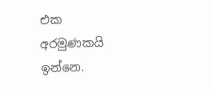එක අරමුණකයි ඉන්නෙ.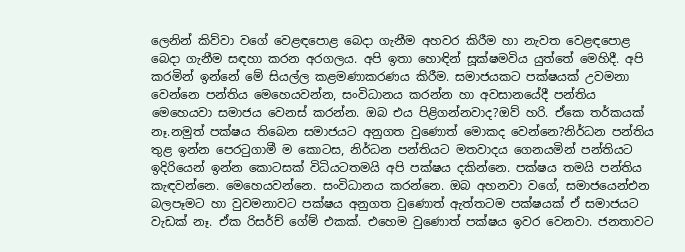ලෙනින් කිව්වා වගේ වෙළඳපොළ බෙදා ගැනීම අහවර කිරීම හා නැවත වෙළඳපොළ බෙදා ගැනීම සඳහා කරන අරගලය. අපි ඉතා හොඳින් සූක්ෂමවිය යුත්තේ මෙහිදී. අපි කරමින් ඉන්නේ මේ සියල්ල කළමණාකරණය කිරීම. සමාජයකට පක්ෂයක් උවමනා වෙන්නෙ පන්තිය මෙහෙයවන්න, සංවිධානය කරන්න හා අවසානයේදී පන්තිය මෙහෙයවා සමාජය වෙනස් කරන්න. ඔබ එය පිළිගන්නවාද?ඔව් හරි. ඒකෙ තර්කයක් නෑ.නමුත් පක්ෂය තිබෙන සමාජයට අනුගත වුණොත් මොකද වෙන්නෙ?නිර්ධන පන්තිය තුළ ඉන්න පෙරටුගාමී ම කොටස, නිර්ධන පන්තියට මතවාදය ගෙනයමින් පන්තියට ඉදිරියෙන් ඉන්න කොටසක් විධියටතමයි අපි පක්ෂය දකින්නෙ. පක්ෂය තමයි පන්තිය කැඳවන්නෙ. මෙහෙයවන්නෙ. සංවිධානය කරන්නෙ. ඔබ අහනවා වගේ, සමාජයෙන්එන බලපෑමට හා වුවමනාවට පක්ෂය අනුගත වුණොත් ඇත්තටම පක්ෂයක් ඒ සමාජයට වැඩක් නෑ. ඒක රිසර්ච් ගේම් එකක්. එහෙම වුණොත් පක්ෂය ඉවර වෙනවා. ජනතාවට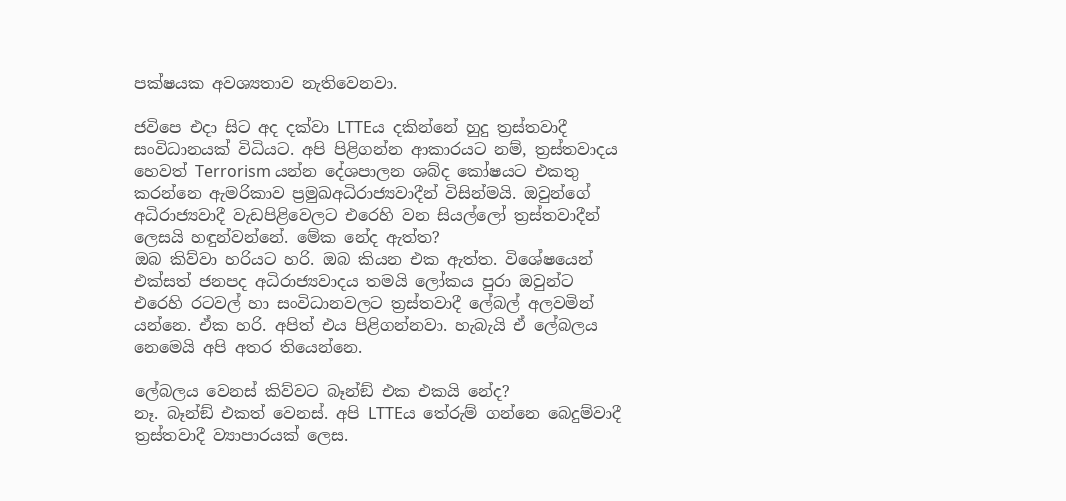පක්ෂයක අවශ්‍යතාව නැතිවෙනවා.

ජවිපෙ එදා සිට අද දක්වා LTTEය දකින්නේ හුදු ත්‍රස්තවාදී සංවිධානයක් විධියට. අපි පිළිගන්න ආකාරයට නම්, ත්‍රස්තවාදය හෙවත් Terrorism යන්න දේශපාලන ශබ්ද කෝෂයට එකතු කරන්නෙ ඇමරිකාව ප්‍රමුඛඅධිරාජ්‍යවාදීන් විසින්මයි. ඔවුන්ගේ අධිරාජ්‍යවාදී වැඩපිළිවෙලට එරෙහි වන සියල්ලෝ ත්‍රස්තවාදීන් ලෙසයි හඳුන්වන්නේ. මේක නේද ඇත්ත?
ඔබ කිව්වා හරියට හරි. ඔබ කියන එක ඇත්ත. විශේෂයෙන් එක්සත් ජනපද අධිරාජ්‍යවාදය තමයි ලෝකය පුරා ඔවුන්ට එරෙහි රටවල් හා සංවිධානවලට ත්‍රස්තවාදී ලේබල් අලවමින් යන්නෙ. ඒක හරි. අපිත් එය පිළිගන්නවා. හැබැයි ඒ ලේබලය නෙමෙයි අපි අතර තියෙන්නෙ.

ලේබලය වෙනස් කිව්වට බෑන්ඞ් එක එකයි නේද?
නෑ. බෑන්ඞ් එකත් වෙනස්. අපි LTTEය තේරුම් ගන්නෙ බෙදුම්වාදී ත්‍රස්තවාදී ව්‍යාපාරයක් ලෙස.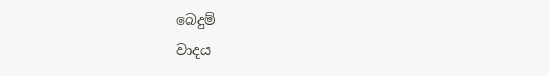බෙදුම්
වාදය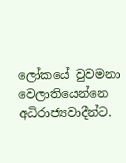ලෝකයේ වුවමනා වෙලාතියෙන්නෙ අධිරාජ්‍යවාදීන්ට.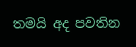තමයි අද පවතින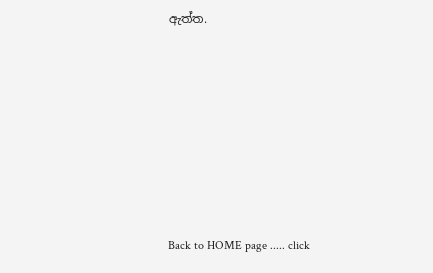ඇත්ත.










Back to HOME page ..... click